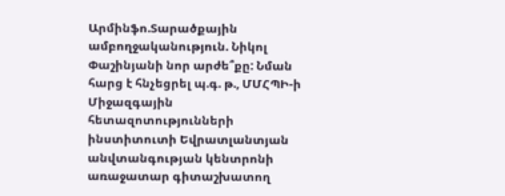Արմինֆո.Տարածքային ամբողջականություն. Նիկոլ Փաշինյանի նոր արժե՞քը: Նման հարց է հնչեցրել պ.գ. թ., ՄՄՀՊԻ-ի Միջազգային հետազոտությունների ինստիտուտի Եվրատլանտյան անվտանգության կենտրոնի առաջատար գիտաշխատող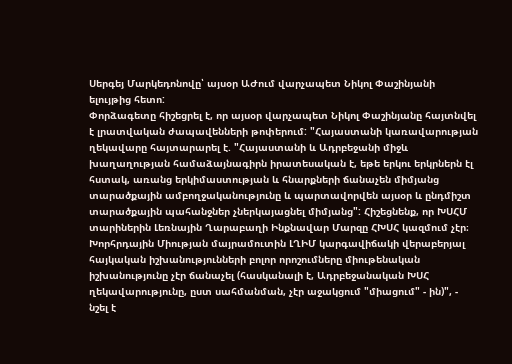Սերգեյ Մարկեդոնովը՝ այսօր ԱԺում վարչապետ Նիկոլ Փաշինյանի ելույթից հետո:
Փորձագետը հիշեցրել է, որ այսօր վարչապետ Նիկոլ Փաշինյանը հայտնվել է լրատվական ժապավենների թոփերում: "Հայաստանի կառավարության ղեկավարը հայտարարել է. "Հայաստանի և Ադրբեջանի միջև խաղաղության համաձայնագիրն իրատեսական է, եթե երկու երկրներն էլ հստակ, առանց երկիմաստության և հնարքների ճանաչեն միմյանց տարածքային ամբողջականությունը և պարտավորվեն այսօր և ընդմիշտ տարածքային պահանջներ չներկայացնել միմյանց": Հիշեցնենք, որ ԽՍՀՄ տարիներին Լեռնային Ղարաբաղի Ինքնավար Մարզը ՀԽՍՀ կազմում չէր։ Խորհրդային Միության մայրամուտին ԼՂԻՄ կարգավիճակի վերաբերյալ հայկական իշխանությունների բոլոր որոշումները միութենական իշխանությունը չէր ճանաչել (հասկանալի է, Ադրբեջանական ԽՍՀ ղեկավարությունը, ըստ սահմանման, չէր աջակցում "միացում" - ին)", - նշել է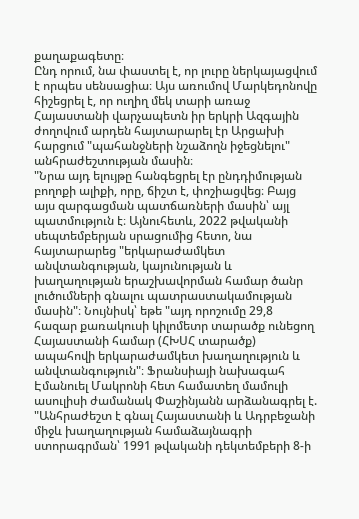քաղաքագետը։
Ընդ որում, նա փաստել է, որ լուրը ներկայացվում է որպես սենսացիա։ Այս առումով Մարկեդոնովը հիշեցրել է, որ ուղիղ մեկ տարի առաջ Հայաստանի վարչապետն իր երկրի Ազգային ժողովում արդեն հայտարարել էր Արցախի հարցում "պահանջների նշաձողն իջեցնելու" անհրաժեշտության մասին։
"Նրա այդ ելույթը հանգեցրել էր ընդդիմության բողոքի ալիքի, որը, ճիշտ է, փոշիացվեց։ Բայց այս զարգացման պատճառների մասին՝ այլ պատմություն է։ Այնուհետև, 2022 թվականի սեպտեմբերյան սրացումից հետո, նա հայտարարեց "երկարաժամկետ անվտանգության, կայունության և խաղաղության երաշխավորման համար ծանր լուծումների գնալու պատրաստակամության մասին"։ Նույնիսկ՝ եթե "այդ որոշումը 29,8 հազար քառակուսի կիլոմետր տարածք ունեցող Հայաստանի համար (ՀԽՍՀ տարածք) ապահովի երկարաժամկետ խաղաղություն և անվտանգություն"։ Ֆրանսիայի նախագահ Էմանուել Մակրոնի հետ համատեղ մամուլի ասուլիսի ժամանակ Փաշինյանն արձանագրել է. "Անհրաժեշտ է գնալ Հայաստանի և Ադրբեջանի միջև խաղաղության համաձայնագրի ստորագրման՝ 1991 թվականի դեկտեմբերի 8-ի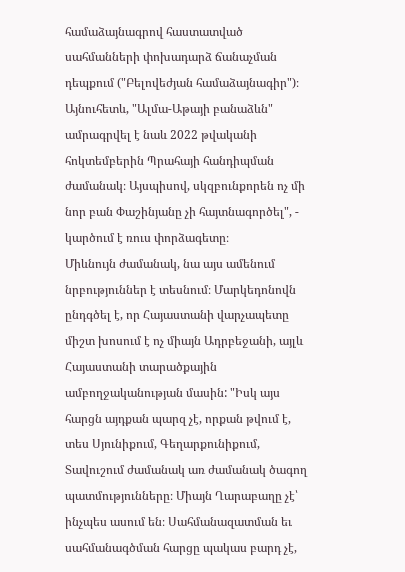համաձայնագրով հաստատված սահմանների փոխադարձ ճանաչման դեպքում ("Բելովեժյան համաձայնագիր")։ Այնուհետև, "Ալմա-Աթայի բանաձևն" ամրագրվել է նաև 2022 թվականի հոկտեմբերին Պրահայի հանդիպման ժամանակ։ Այսպիսով, սկզբունքորեն ոչ մի նոր բան Փաշինյանը չի հայտնագործել", - կարծում է ռուս փորձագետը։
Միևնույն ժամանակ, նա այս ամենում նրբություններ է տեսնում։ Մարկեդոնովն ընդգծել է, որ Հայաստանի վարչապետը միշտ խոսում է ոչ միայն Ադրբեջանի, այլև Հայաստանի տարածքային ամբողջականության մասին: "Իսկ այս հարցն այդքան պարզ չէ, որքան թվում է, տես Սյունիքում, Գեղարքունիքում, Տավուշում ժամանակ առ ժամանակ ծագող պատմությունները։ Միայն Ղարաբաղը չէ՝ ինչպես ասում են։ Սահմանազատման եւ սահմանագծման հարցը պակաս բարդ չէ,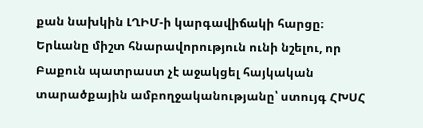քան նախկին ԼՂԻՄ-ի կարգավիճակի հարցը։ Երևանը միշտ հնարավորություն ունի նշելու, որ Բաքուն պատրաստ չէ աջակցել հայկական տարածքային ամբողջականությանը՝ ստույգ ՀԽՍՀ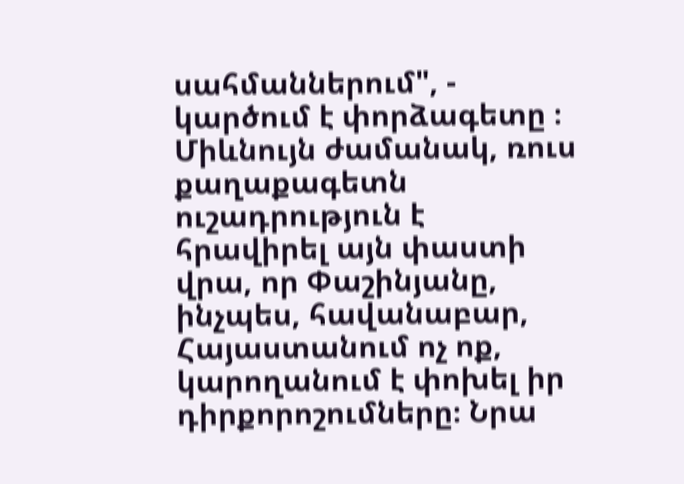սահմաններում", - կարծում է փորձագետը ։
Միևնույն ժամանակ, ռուս քաղաքագետն ուշադրություն է հրավիրել այն փաստի վրա, որ Փաշինյանը, ինչպես, հավանաբար, Հայաստանում ոչ ոք, կարողանում է փոխել իր դիրքորոշումները։ Նրա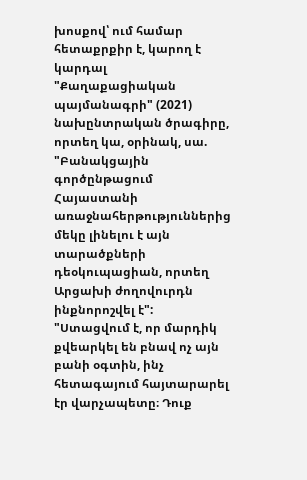խոսքով՝ ում համար հետաքրքիր է, կարող է կարդալ "Քաղաքացիական պայմանագրի" (2021) նախընտրական ծրագիրը, որտեղ կա, օրինակ, սա. "Բանակցային գործընթացում Հայաստանի առաջնահերթություններից մեկը լինելու է այն տարածքների դեօկուպացիան, որտեղ Արցախի ժողովուրդն ինքնորոշվել է": "Ստացվում է, որ մարդիկ քվեարկել են բնավ ոչ այն բանի օգտին, ինչ հետագայում հայտարարել էր վարչապետը։ Դուք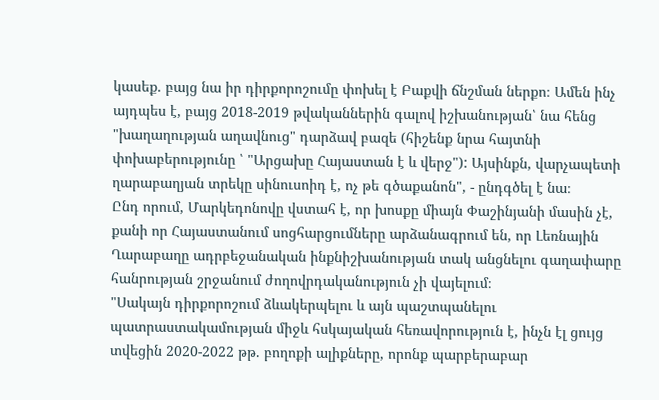կասեք. բայց նա իր դիրքորոշումը փոխել է Բաքվի ճնշման ներքո։ Ամեն ինչ այդպես է, բայց 2018-2019 թվականներին գալով իշխանության՝ նա հենց "խաղաղության աղավնուց" դարձավ բազե (հիշենք նրա հայտնի փոխաբերությունը ՝ "Արցախը Հայաստան է և վերջ"): Այսինքն, վարչապետի ղարաբաղյան տրեկը սինուսոիդ է, ոչ թե գծաքանոն", - ընդգծել է նա։
Ընդ որում, Մարկեդոնովը վստահ է, որ խոսքը միայն Փաշինյանի մասին չէ, քանի որ Հայաստանում սոցհարցումները արձանագրում են, որ Լեռնային Ղարաբաղը ադրբեջանական ինքնիշխանության տակ անցնելու գաղափարը հանրության շրջանում ժողովրդականություն չի վայելում։
"Սակայն դիրքորոշում ձևակերպելու և այն պաշտպանելու պատրաստակամության միջև հսկայական հեռավորություն է, ինչն էլ ցույց տվեցին 2020-2022 թթ. բողոքի ալիքները, որոնք պարբերաբար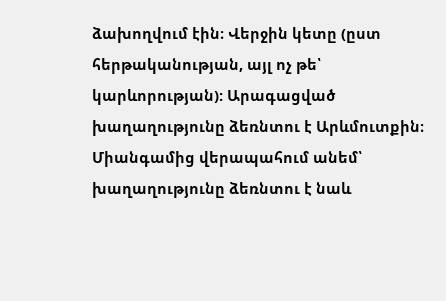ձախողվում էին։ Վերջին կետը (ըստ հերթականության, այլ ոչ թե՝ կարևորության): Արագացված խաղաղությունը ձեռնտու է Արևմուտքին։ Միանգամից վերապահում անեմ՝ խաղաղությունը ձեռնտու է նաև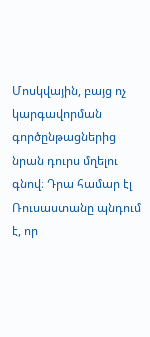Մոսկվային, բայց ոչ կարգավորման գործընթացներից նրան դուրս մղելու գնով։ Դրա համար էլ Ռուսաստանը պնդում է, որ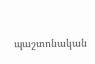պաշտոնական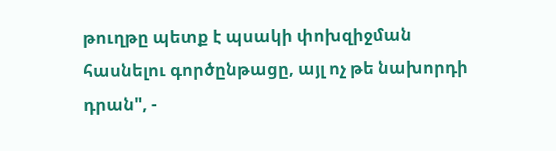թուղթը պետք է պսակի փոխզիջման հասնելու գործընթացը, այլ ոչ թե նախորդի դրան", -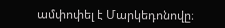ամփոփել է Մարկեդոնովը։